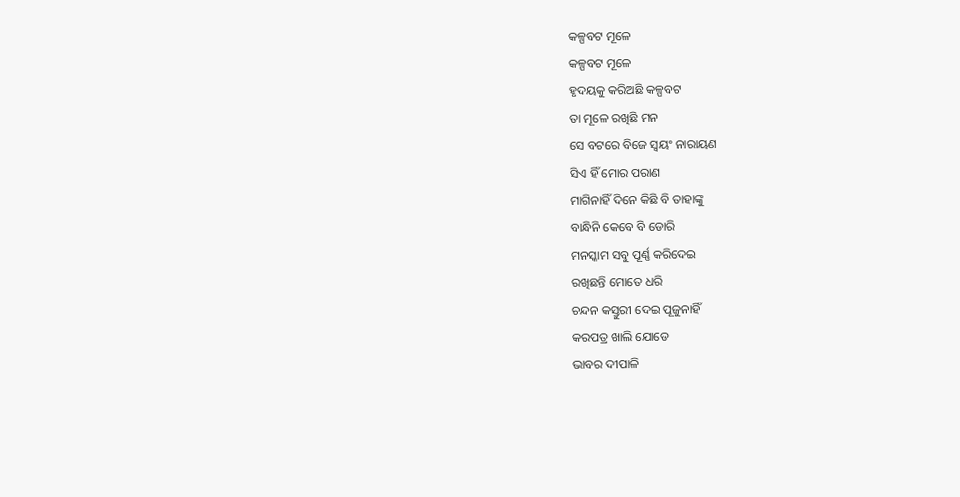କଳ୍ପବଟ ମୂଳେ
କଳ୍ପବଟ ମୂଳେ
ହୃଦୟକୁ କରିଅଛି କଳ୍ପବଟ
ତା ମୂଳେ ରଖିଛି ମନ
ସେ ବଟରେ ବିଜେ ସ୍ୱୟଂ ନାରାୟଣ
ସିଏ ହିଁ ମୋର ପରାଣ
ମାଗିନାହିଁ ଦିନେ କିଛି ବି ତାହାଙ୍କୁ
ବାନ୍ଧିନି କେବେ ବି ଡୋରି
ମନସ୍କାମ ସବୁ ପୂର୍ଣ୍ଣ କରିଦେଇ
ରଖିଛନ୍ତି ମୋତେ ଧରି
ଚନ୍ଦନ କସ୍ତୁରୀ ଦେଇ ପୂଜୁନାହିଁ
କରପତ୍ର ଖାଲି ଯୋଡେ
ଭାବର ଦୀପାଳି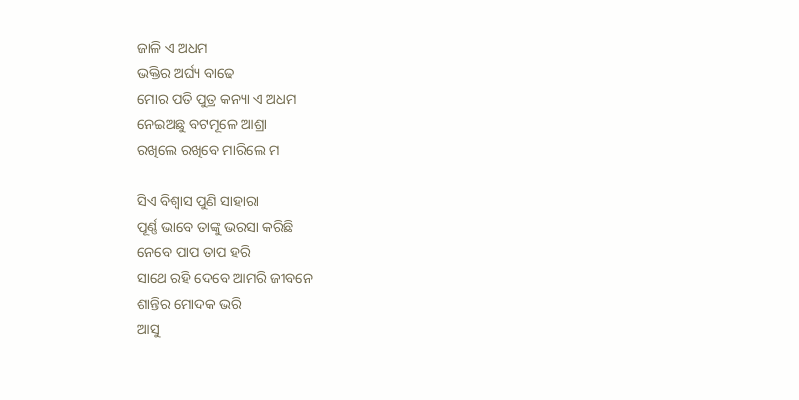ଜାଳି ଏ ଅଧମ
ଭକ୍ତିର ଅର୍ଘ୍ୟ ବାଢେ
ମୋର ପତି ପୁତ୍ର କନ୍ୟା ଏ ଅଧମ
ନେଇଅଛୁ ବଟମୂଳେ ଆଶ୍ରା
ରଖିଲେ ରଖିବେ ମାରିଲେ ମ

ସିଏ ବିଶ୍ୱାସ ପୁଣି ସାହାରା
ପୂର୍ଣ୍ଣ ଭାବେ ତାଙ୍କୁ ଭରସା କରିଛି
ନେବେ ପାପ ତାପ ହରି
ସାଥେ ରହି ଦେବେ ଆମରି ଜୀବନେ
ଶାନ୍ତିର ମୋଦକ ଭରି
ଆସୁ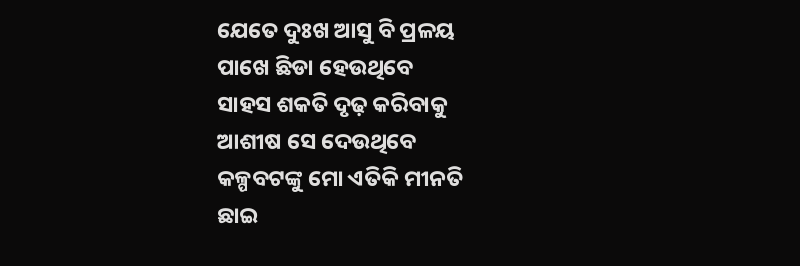ଯେତେ ଦୁଃଖ ଆସୁ ବି ପ୍ରଳୟ
ପାଖେ ଛିଡା ହେଉଥିବେ
ସାହସ ଶକତି ଦୃଢ଼ କରିବାକୁ
ଆଶୀଷ ସେ ଦେଉଥିବେ
କଳ୍ପବଟଙ୍କୁ ମୋ ଏତିକି ମୀନତି
ଛାଇ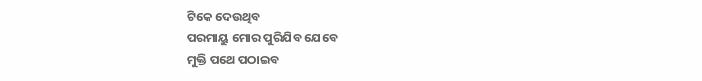ଟିକେ ଦେଉଥିବ
ପରମାୟୁ ମୋର ପୁରିଯିବ ଯେବେ
ମୁକ୍ତି ପଥେ ପଠାଇବ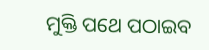ମୁକ୍ତି ପଥେ ପଠାଇବ